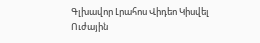Գլխավոր Լրահոս Վիդեո Կիսվել
Ուժային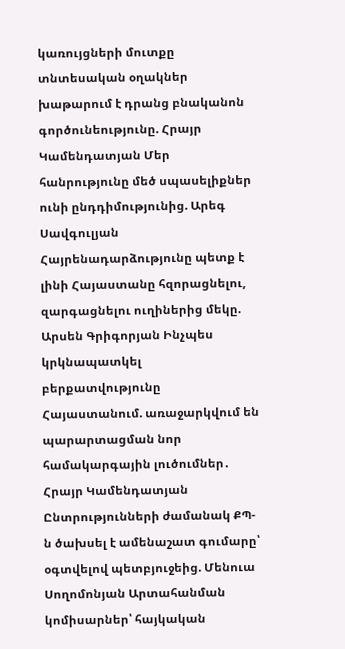կառույցների մուտքը տնտեսական օղակներ խաթարում է դրանց բնականոն գործունեությունը. Հրայր Կամենդատյան Մեր հանրությունը մեծ սպասելիքներ ունի ընդդիմությունից. Արեգ Սավգուլյան Հայրենադարձությունը պետք է լինի Հայաստանը հզորացնելու, զարգացնելու ուղիներից մեկը. Արսեն Գրիգորյան Ինչպես կրկնապատկել բերքատվությունը Հայաստանում. առաջարկվում են պարարտացման նոր համակարգային լուծումներ․ Հրայր Կամենդատյան Ընտրությունների ժամանակ ՔՊ-ն ծախսել է ամենաշատ գումարը՝ օգտվելով պետբյուջեից. Մենուա Սողոմոնյան Արտահանման կոմիսարներ՝ հայկական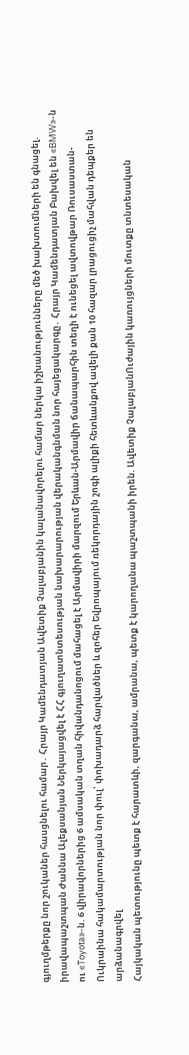գյուղմթերքը նոր շուկաներ հասցնելու համար․ Հրայր Կամենդատյան Ավետիք Չալաբյանին կալանավորելու համար ներկա իշխանությունները մեծ խախտումների են գնացել. իրավապաշտպան Ժաննա Ալեքսանյան Ներկայացվել է ՀՀ գյուղատնտեսության նախարարության վերականգնման նոր հայեցակարգը․ Հրայր Կամենդատյան Բախվել են «BMW»-ն ու «Toyota»-ն. 6 վիրավորներից 6 ամսական տղան հիվանդանոցում մահացել է Արմավիրի մարզում Երևան-Արմավիր ճանապարհին տեղի է ունեցել ավտովթար Ռուսաստան-Ուկրաինա հակամարտության նոր փուլ՝ փոխադարձ հարվածներ և զոհեր Եվրոպայում ռեկորդային շոգի ալիքի հետևանքով ավելի քան 10 հազար լրացուցիչ մահվան դեպքեր են արձանագրվել
Հայկական պետությունը պետք է հարատևի, զարգանա, ամրանա, պետք է կարողանա պաշտպանի իրեն. Ավետիք ՉալաբյանՈւժային կառույցների մուտքը տնտեսական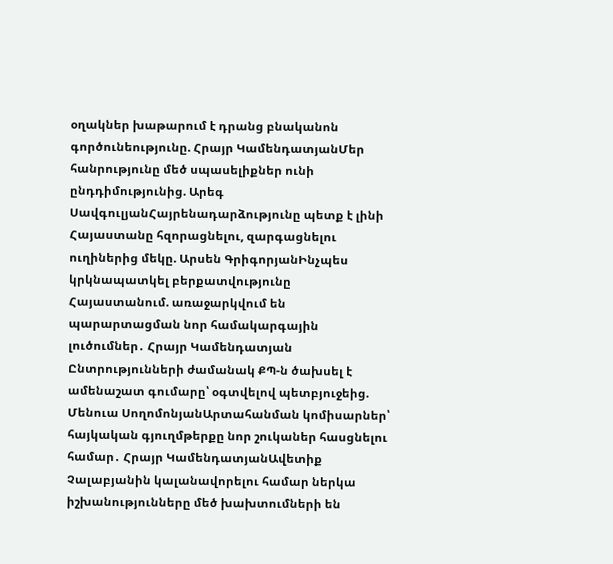օղակներ խաթարում է դրանց բնականոն գործունեությունը. Հրայր ԿամենդատյանՄեր հանրությունը մեծ սպասելիքներ ունի ընդդիմությունից. Արեգ ՍավգուլյանՀայրենադարձությունը պետք է լինի Հայաստանը հզորացնելու, զարգացնելու ուղիներից մեկը. Արսեն ԳրիգորյանԻնչպես կրկնապատկել բերքատվությունը Հայաստանում. առաջարկվում են պարարտացման նոր համակարգային լուծումներ․ Հրայր Կամենդատյան Ընտրությունների ժամանակ ՔՊ-ն ծախսել է ամենաշատ գումարը՝ օգտվելով պետբյուջեից. Մենուա ՍողոմոնյանԱրտահանման կոմիսարներ՝ հայկական գյուղմթերքը նոր շուկաներ հասցնելու համար․ Հրայր ԿամենդատյանԱվետիք Չալաբյանին կալանավորելու համար ներկա իշխանությունները մեծ խախտումների են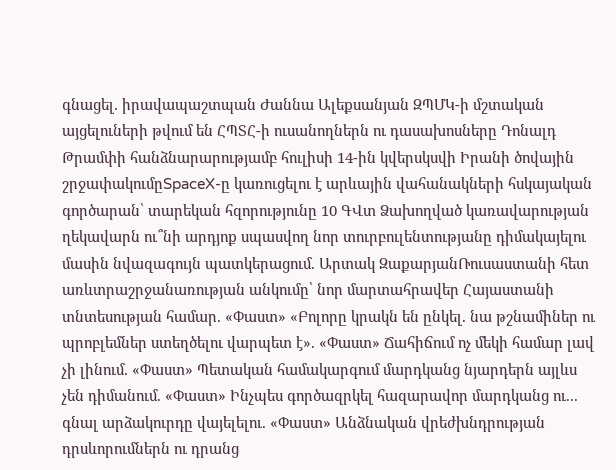գնացել. իրավապաշտպան Ժաննա Ալեքսանյան ԶՊՄԿ-ի մշտական այցելուների թվում են ՀՊՏՀ-ի ուսանողներն ու դասախոսները Դոնալդ Թրամփի հանձնարարությամբ հուլիսի 14-ին կվերսկսվի Իրանի ծովային շրջափակումըSpaceX-ը կառուցելու է արևային վահանակների հսկայական գործարան՝ տարեկան հզորությունը 10 ԳՎտ Ձախողված կառավարության ղեկավարն ու՞նի արդյոք սպասվող նոր տուրբուլենտությանը դիմակայելու մասին նվազագույն պատկերացում. Արտակ ԶաքարյանՌուսաստանի հետ առևտրաշրջանառության անկումը՝ նոր մարտահրավեր Հայաստանի տնտեսության համար. «Փաստ» «Բոլորը կրակն են ընկել. նա թշնամիներ ու պրոբլեմներ ստեղծելու վարպետ է». «Փաստ» Ճահիճում ոչ մեկի համար լավ չի լինում. «Փաստ» Պետական համակարգում մարդկանց նյարդերն այլևս չեն դիմանում. «Փաստ» Ինչպես գործազրկել հազարավոր մարդկանց ու... գնալ արձակուրդը վայելելու. «Փաստ» Անձնական վրեժխնդրության դրսևորումներն ու դրանց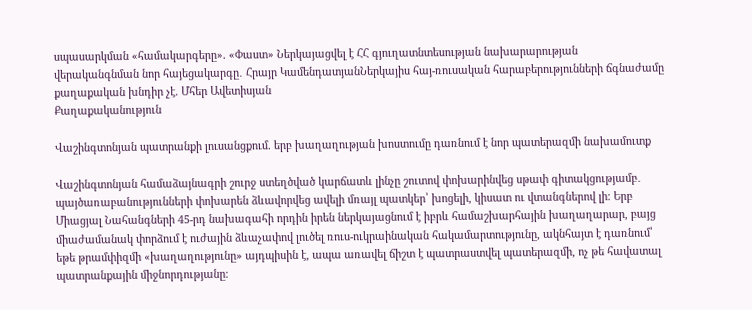սպասարկման «համակարգերը». «Փաստ» Ներկայացվել է ՀՀ գյուղատնտեսության նախարարության վերականգնման նոր հայեցակարգը․ Հրայր ԿամենդատյանՆերկայիս հայ-ռուսական հարաբերությունների ճգնաժամը քաղաքական խնդիր չէ. Մհեր Ավետիսյան
Քաղաքականություն

Վաշինգտոնյան պատրանքի լուսանցքում. երբ խաղաղության խոստումը դառնում է նոր պատերազմի նախամուտք

Վաշինգտոնյան համաձայնագրի շուրջ ստեղծված կարճատև լինչը շուտով փոխարինվեց սթափ գիտակցությամբ․ պայծառաբանությունների փոխարեն ձևավորվեց ավելի մռայլ պատկեր՝ խոցելի, կիսատ ու վտանգներով լի։ Երբ Միացյալ Նահանգների 45-րդ նախագահի որդին իրեն ներկայացնում է իբրև համաշխարհային խաղաղարար, բայց միաժամանակ փորձում է ուժային ձևաչափով լուծել ռուս-ուկրաինական հակամարտությունը, ակնհայտ է դառնում՝ եթե թրամփիզմի «խաղաղությունը» այդպիսին է, ապա առավել ճիշտ է պատրաստվել պատերազմի, ոչ թե հավատալ պատրանքային միջնորդությանը։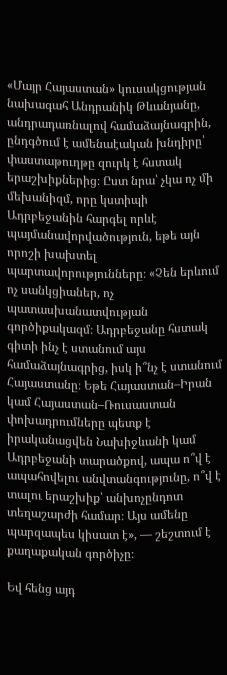«Մայր Հայաստան» կուսակցության նախագահ Անդրանիկ Թևանյանը, անդրադառնալով համաձայնագրին, ընդգծում է ամենաէական խնդիրը՝ փաստաթուղթը զուրկ է հստակ երաշխիքներից։ Ըստ նրա՝ չկա ոչ մի մեխանիզմ, որը կստիպի Ադրբեջանին հարգել որևէ պայմանավորվածություն, եթե այն որոշի խախտել պարտավորությունները։ «Չեն երևում ոչ սանկցիաներ, ոչ պատասխանատվության գործիքակազմ։ Ադրբեջանը հստակ գիտի ինչ է ստանում այս համաձայնագրից, իսկ ի՞նչ է ստանում Հայաստանը։ Եթե Հայաստան–Իրան կամ Հայաստան–Ռուսաստան փոխադրումները պետք է իրականացվեն Նախիջևանի կամ Ադրբեջանի տարածքով, ապա ո՞վ է ապահովելու անվտանգությունը, ո՞վ է տալու երաշխիք՝ անխոչընդոտ տեղաշարժի համար։ Այս ամենը պարզապես կիսատ է», — շեշտում է քաղաքական գործիչը։

Եվ հենց այդ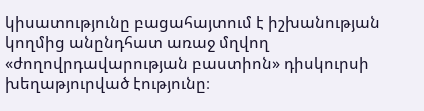կիսատությունը բացահայտում է իշխանության կողմից անընդհատ առաջ մղվող «ժողովրդավարության բաստիոն» դիսկուրսի խեղաթյուրված էությունը։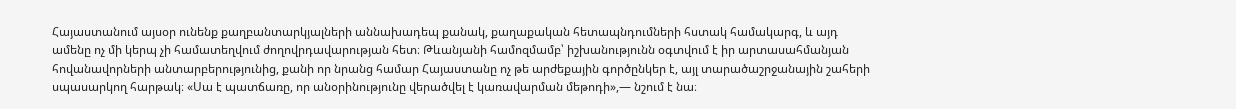Հայաստանում այսօր ունենք քաղբանտարկյալների աննախադեպ քանակ, քաղաքական հետապնդումների հստակ համակարգ, և այդ ամենը ոչ մի կերպ չի համատեղվում ժողովրդավարության հետ։ Թևանյանի համոզմամբ՝ իշխանությունն օգտվում է իր արտասահմանյան հովանավորների անտարբերությունից, քանի որ նրանց համար Հայաստանը ոչ թե արժեքային գործընկեր է, այլ տարածաշրջանային շահերի սպասարկող հարթակ։ «Սա է պատճառը, որ անօրինությունը վերածվել է կառավարման մեթոդի»,— նշում է նա։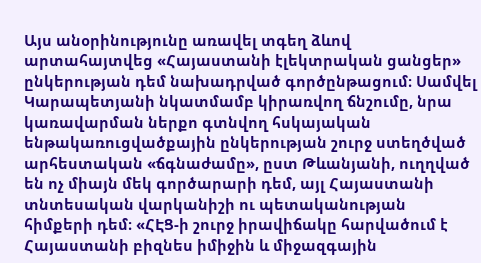Այս անօրինությունը առավել տգեղ ձևով արտահայտվեց «Հայաստանի էլեկտրական ցանցեր» ընկերության դեմ նախադրված գործընթացում։ Սամվել Կարապետյանի նկատմամբ կիրառվող ճնշումը, նրա կառավարման ներքո գտնվող հսկայական ենթակառուցվածքային ընկերության շուրջ ստեղծված արհեստական «ճգնաժամը», ըստ Թևանյանի, ուղղված են ոչ միայն մեկ գործարարի դեմ, այլ Հայաստանի տնտեսական վարկանիշի ու պետականության հիմքերի դեմ։ «ՀԷՑ-ի շուրջ իրավիճակը հարվածում է Հայաստանի բիզնես իմիջին և միջազգային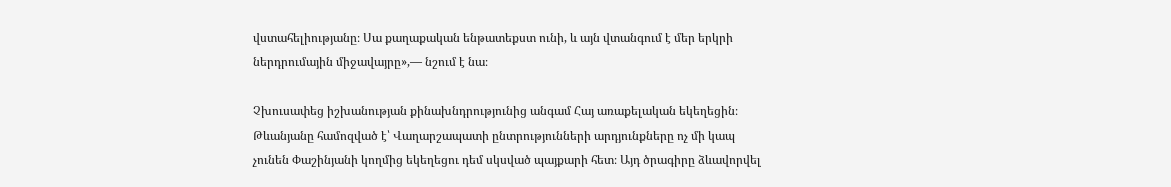վստահելիությանը։ Սա քաղաքական ենթատեքստ ունի, և այն վտանգում է մեր երկրի ներդրումային միջավայրը»,— նշում է նա։

Չխուսափեց իշխանության քինախնդրությունից անգամ Հայ առաքելական եկեղեցին։ Թևանյանը համոզված է՝ Վաղարշապատի ընտրությունների արդյունքները ոչ մի կապ չունեն Փաշինյանի կողմից եկեղեցու դեմ սկսված պայքարի հետ։ Այդ ծրագիրը ձևավորվել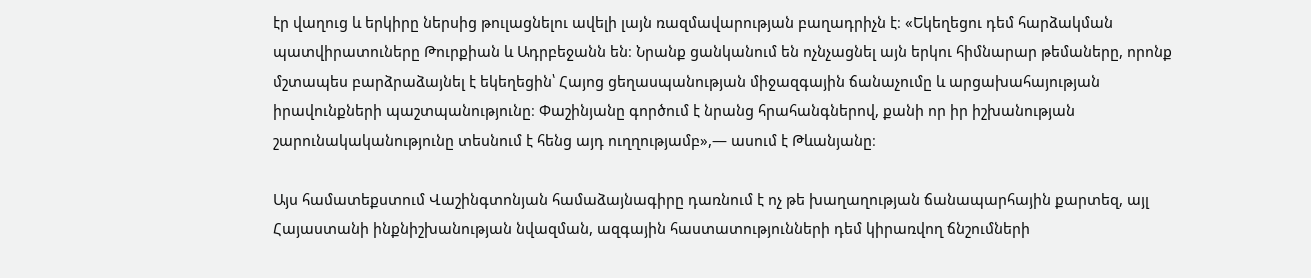էր վաղուց և երկիրը ներսից թուլացնելու ավելի լայն ռազմավարության բաղադրիչն է։ «Եկեղեցու դեմ հարձակման պատվիրատուները Թուրքիան և Ադրբեջանն են։ Նրանք ցանկանում են ոչնչացնել այն երկու հիմնարար թեմաները, որոնք մշտապես բարձրաձայնել է եկեղեցին՝ Հայոց ցեղասպանության միջազգային ճանաչումը և արցախահայության իրավունքների պաշտպանությունը։ Փաշինյանը գործում է նրանց հրահանգներով, քանի որ իր իշխանության շարունակականությունը տեսնում է հենց այդ ուղղությամբ»,— ասում է Թևանյանը։

Այս համատեքստում Վաշինգտոնյան համաձայնագիրը դառնում է ոչ թե խաղաղության ճանապարհային քարտեզ, այլ Հայաստանի ինքնիշխանության նվազման, ազգային հաստատությունների դեմ կիրառվող ճնշումների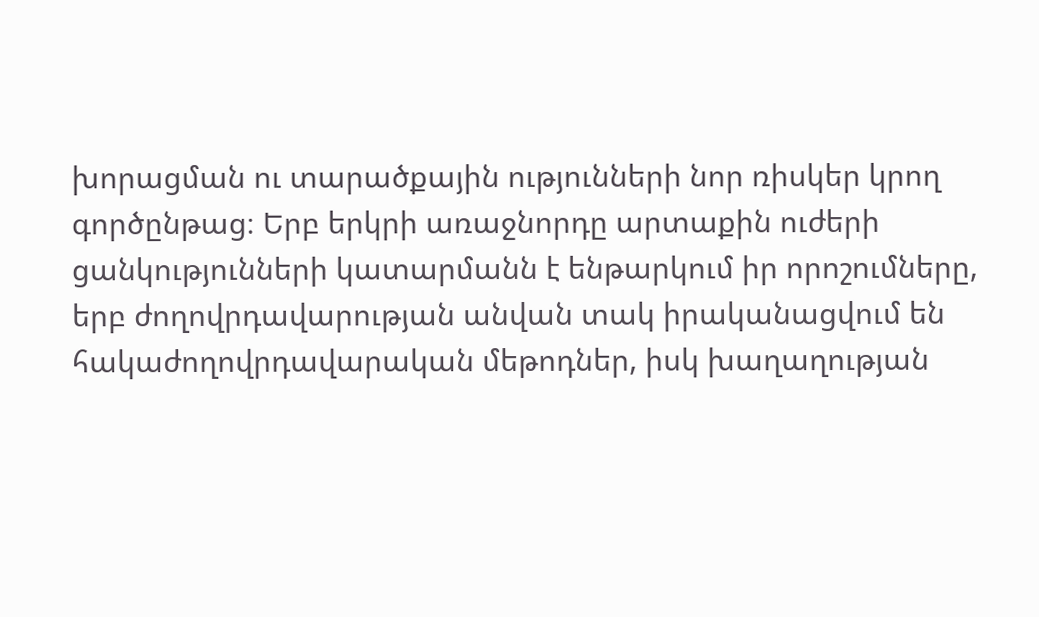խորացման ու տարածքային ությունների նոր ռիսկեր կրող գործընթաց։ Երբ երկրի առաջնորդը արտաքին ուժերի ցանկությունների կատարմանն է ենթարկում իր որոշումները, երբ ժողովրդավարության անվան տակ իրականացվում են հակաժողովրդավարական մեթոդներ, իսկ խաղաղության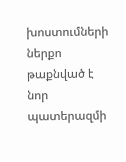խոստումների ներքո թաքնված է նոր պատերազմի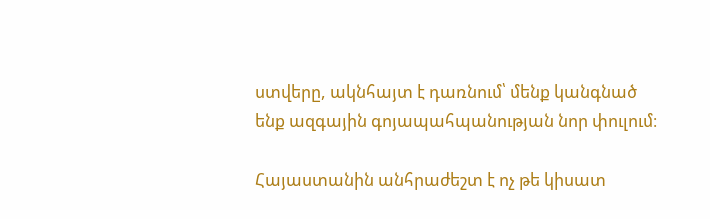ստվերը, ակնհայտ է դառնում՝ մենք կանգնած ենք ազգային գոյապահպանության նոր փուլում։

Հայաստանին անհրաժեշտ է ոչ թե կիսատ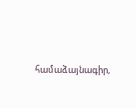համաձայնագիր,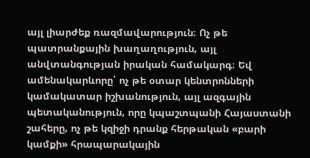այլ լիարժեք ռազմավարություն։ Ոչ թե պատրանքային խաղաղություն, այլ անվտանգության իրական համակարգ։ Եվ ամենակարևորը՝ ոչ թե օտար կենտրոնների կամակատար իշխանություն, այլ ազգային պետականություն, որը կպաշտպանի Հայաստանի շահերը, ոչ թե կզիջի դրանք հերթական «բարի կամքի» հրապարակային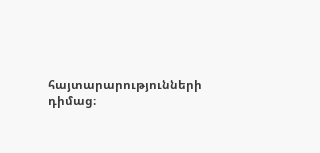հայտարարությունների դիմաց։